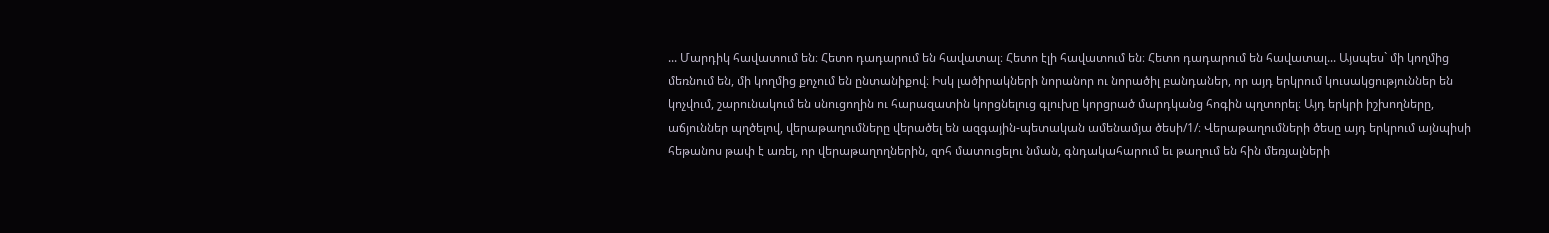... Մարդիկ հավատում են։ Հետո դադարում են հավատալ։ Հետո էլի հավատում են։ Հետո դադարում են հավատալ... Այսպես` մի կողմից մեռնում են, մի կողմից քոչում են ընտանիքով։ Իսկ լածիրակների նորանոր ու նորածիլ բանդաներ, որ այդ երկրում կուսակցություններ են կոչվում, շարունակում են սնուցողին ու հարազատին կորցնելուց գլուխը կորցրած մարդկանց հոգին պղտորել։ Այդ երկրի իշխողները, աճյուններ պղծելով, վերաթաղումները վերածել են ազգային-պետական ամենամյա ծեսի/1/։ Վերաթաղումների ծեսը այդ երկրում այնպիսի հեթանոս թափ է առել, որ վերաթաղողներին, զոհ մատուցելու նման, գնդակահարում եւ թաղում են հին մեռյալների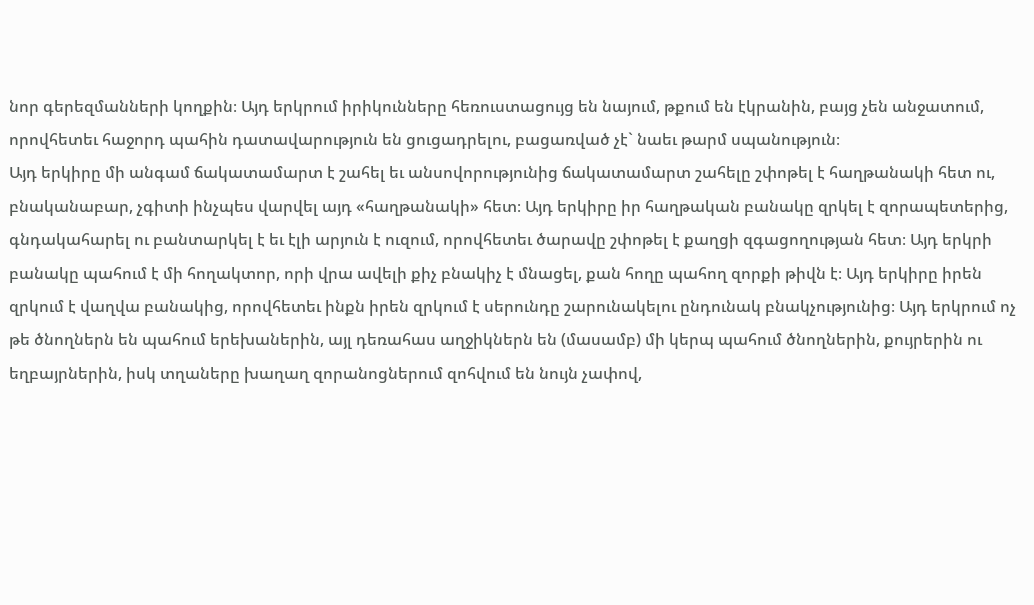նոր գերեզմանների կողքին։ Այդ երկրում իրիկունները հեռուստացույց են նայում, թքում են էկրանին, բայց չեն անջատում, որովհետեւ հաջորդ պահին դատավարություն են ցուցադրելու, բացառված չէ` նաեւ թարմ սպանություն։
Այդ երկիրը մի անգամ ճակատամարտ է շահել եւ անսովորությունից ճակատամարտ շահելը շփոթել է հաղթանակի հետ ու, բնականաբար, չգիտի ինչպես վարվել այդ «հաղթանակի» հետ։ Այդ երկիրը իր հաղթական բանակը զրկել է զորապետերից, գնդակահարել ու բանտարկել է եւ էլի արյուն է ուզում, որովհետեւ ծարավը շփոթել է քաղցի զգացողության հետ։ Այդ երկրի բանակը պահում է մի հողակտոր, որի վրա ավելի քիչ բնակիչ է մնացել, քան հողը պահող զորքի թիվն է։ Այդ երկիրը իրեն զրկում է վաղվա բանակից, որովհետեւ ինքն իրեն զրկում է սերունդը շարունակելու ընդունակ բնակչությունից։ Այդ երկրում ոչ թե ծնողներն են պահում երեխաներին, այլ դեռահաս աղջիկներն են (մասամբ) մի կերպ պահում ծնողներին, քույրերին ու եղբայրներին, իսկ տղաները խաղաղ զորանոցներում զոհվում են նույն չափով,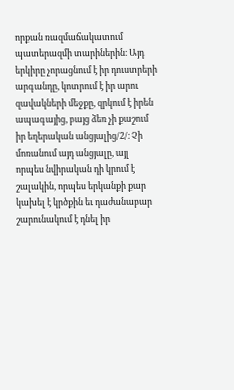որքան ռազմաճակատում պատերազմի տարիներին։ Այդ երկիրը չորացնում է իր դուստրերի արգանդը, կոտրում է իր արու զավակների մեջքը, զրկում է իրեն ապագայից, բայց ձեռ չի քաշում իր եղերական անցյալից/2/։ Չի մոռանում այդ անցյալը, այլ որպես նվիրական դի կրում է շալակին, որպես երկանքի քար կախել է կրծքին եւ դաժանաբար շարունակում է դնել իր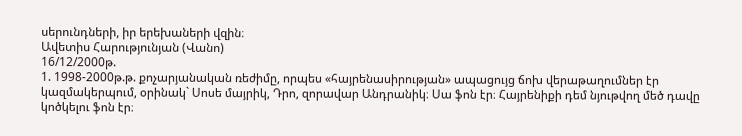սերունդների, իր երեխաների վզին։
Ավետիս Հարությունյան (Վանո)
16/12/2000թ.
1. 1998-2000թ.թ. քոչարյանական ռեժիմը, որպես «հայրենասիրության» ապացույց ճոխ վերաթաղումներ էր կազմակերպում, օրինակ` Սոսե մայրիկ, Դրո, զորավար Անդրանիկ։ Սա ֆոն էր։ Հայրենիքի դեմ նյութվող մեծ դավը կոծկելու ֆոն էր։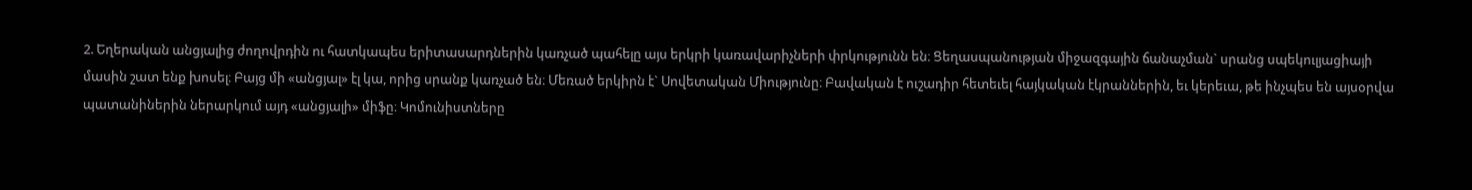2. Եղերական անցյալից ժողովրդին ու հատկապես երիտասարդներին կառչած պահելը այս երկրի կառավարիչների փրկությունն են։ Ցեղասպանության միջազգային ճանաչման` սրանց սպեկուլյացիայի մասին շատ ենք խոսել։ Բայց մի «անցյալ» էլ կա, որից սրանք կառչած են։ Մեռած երկիրն է` Սովետական Միությունը։ Բավական է ուշադիր հետեւել հայկական էկրաններին, եւ կերեւա, թե ինչպես են այսօրվա պատանիներին ներարկում այդ «անցյալի» միֆը։ Կոմունիստները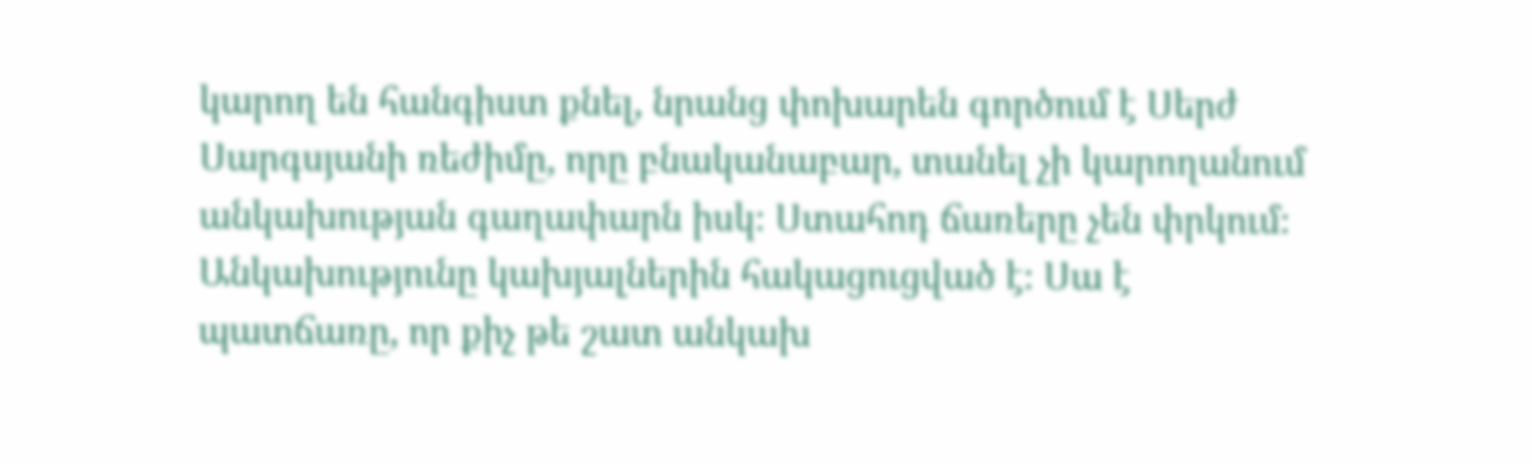կարող են հանգիստ քնել, նրանց փոխարեն գործում է Սերժ Սարգսյանի ռեժիմը, որը բնականաբար, տանել չի կարողանում անկախության գաղափարն իսկ։ Ստահոդ ճառերը չեն փրկում։ Անկախությունը կախյալներին հակացուցված է։ Սա է պատճառը, որ քիչ թե շատ անկախ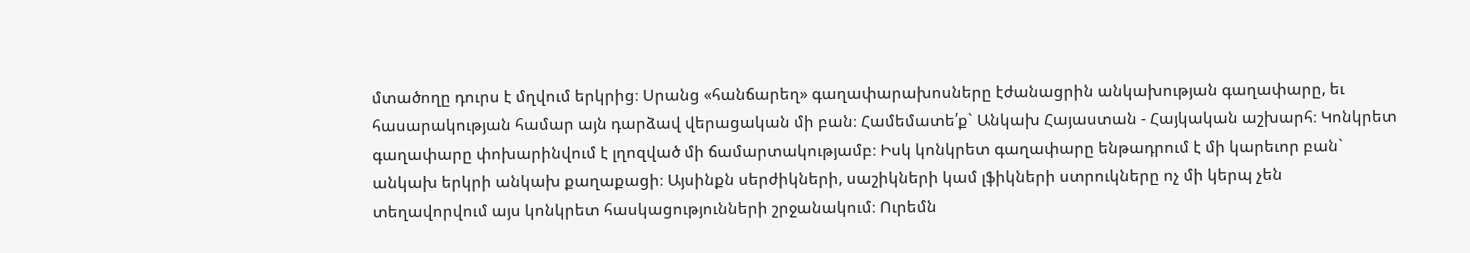մտածողը դուրս է մղվում երկրից։ Սրանց «հանճարեղ» գաղափարախոսները էժանացրին անկախության գաղափարը, եւ հասարակության համար այն դարձավ վերացական մի բան։ Համեմատե՛ք` Անկախ Հայաստան - Հայկական աշխարհ։ Կոնկրետ գաղափարը փոխարինվում է լղոզված մի ճամարտակությամբ։ Իսկ կոնկրետ գաղափարը ենթադրում է մի կարեւոր բան` անկախ երկրի անկախ քաղաքացի։ Այսինքն սերժիկների, սաշիկների կամ լֆիկների ստրուկները ոչ մի կերպ չեն տեղավորվում այս կոնկրետ հասկացությունների շրջանակում։ Ուրեմն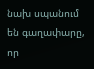նախ սպանում են գաղափարը, որ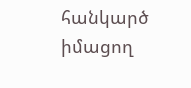հանկարծ իմացող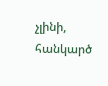չլինի, հանկարծ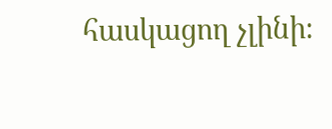հասկացող չլինի։